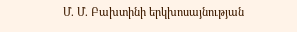Մ. Մ. Բախտինի երկխոսայնության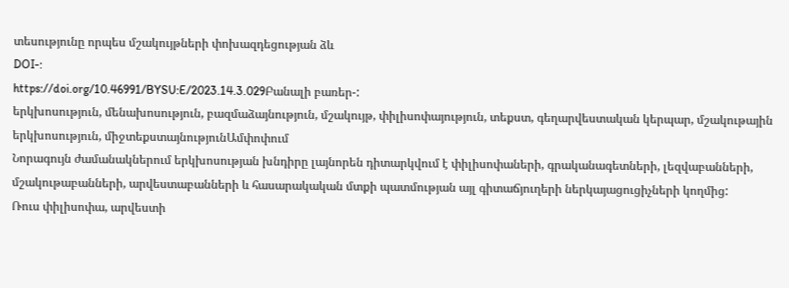տեսությունը որպես մշակույթների փոխազդեցության ձև
DOI-:
https://doi.org/10.46991/BYSU:E/2023.14.3.029Բանալի բառեր-:
երկխոսություն, մենախոսություն, բազմաձայնություն, մշակույթ, փիլիսոփայություն, տեքստ, գեղարվեստական կերպար, մշակութային երկխոսություն, միջտեքստայնությունԱմփոփում
Նորագույն ժամանակներում երկխոսության խնդիրը լայնորեն դիտարկվում է փիլիսոփաների, գրականագետների, լեզվաբանների, մշակութաբանների, արվեստաբանների և հասարակական մտքի պատմության այլ գիտաճյուղերի ներկայացուցիչների կողմից:
Ռուս փիլիսոփա, արվեստի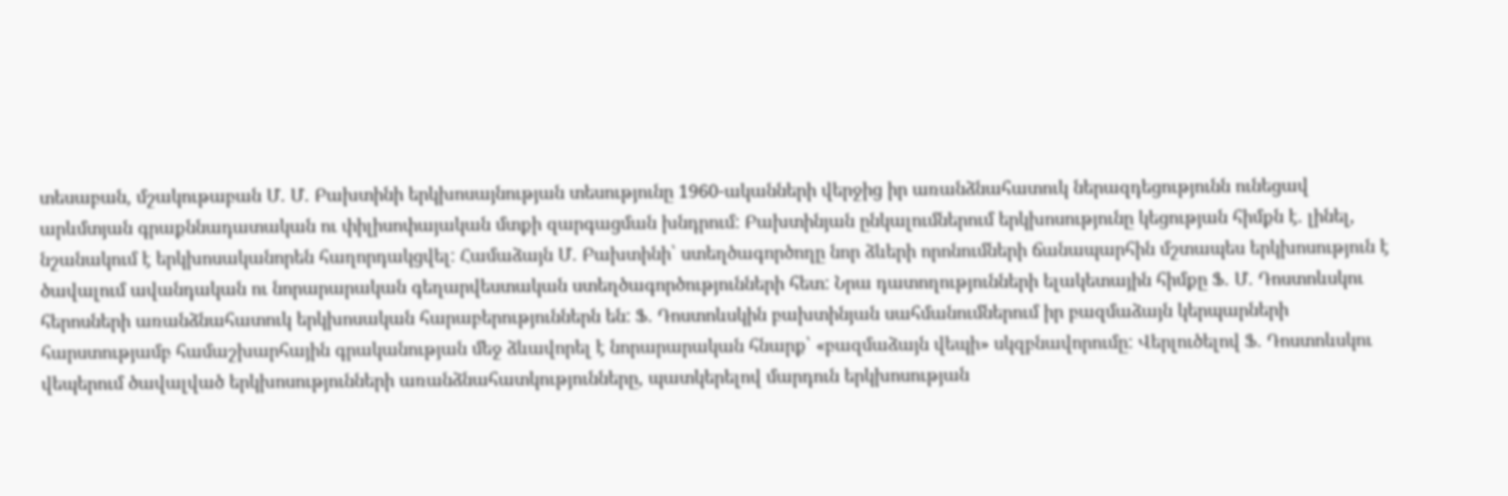տեսաբան, մշակութաբան Մ. Մ. Բախտինի երկխոսայնության տեսությունը 1960-ականների վերջից իր առանձնահատուկ ներազդեցությունն ունեցավ արևմտյան գրաքննադատական ու փիլիսոփայական մտքի զարգացման խնդրում: Բախտինյան ընկալումներում երկխոսությունը կեցության հիմքն է. լինել, նշանակում է երկխոսականորեն հաղորդակցվել: Համաձայն Մ. Բախտինի՝ ստեղծագործողը նոր ձևերի որոնումների ճանապարհին մշտապես երկխոսություն է ծավալում ավանդական ու նորարարական գեղարվեստական ստեղծագործությունների հետ: Նրա դատողությունների ելակետային հիմքը Ֆ. Մ. Դոստոևսկու հերոսների առանձնահատուկ երկխոսական հարաբերություններն են: Ֆ. Դոստոևսկին բախտինյան սահմանումներում իր բազմաձայն կերպարների հարստությամբ համաշխարհային գրականության մեջ ձևավորել է նորարարական հնարք՝ «բազմաձայն վեպի» սկզբնավորումը: Վերլուծելով Ֆ. Դոստոևսկու վեպերում ծավալված երկխոսությունների առանձնահատկությունները, պատկերելով մարդուն երկխոսության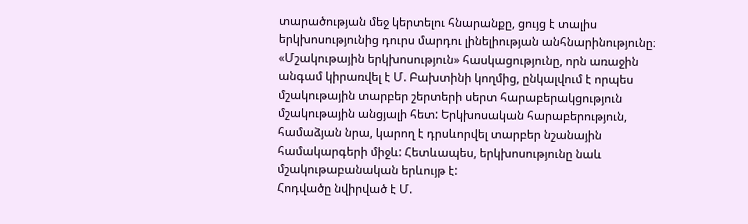տարածության մեջ կերտելու հնարանքը, ցույց է տալիս երկխոսությունից դուրս մարդու լինելիության անհնարինությունը։
«Մշակութային երկխոսություն» հասկացությունը, որն առաջին անգամ կիրառվել է Մ. Բախտինի կողմից, ընկալվում է որպես մշակութային տարբեր շերտերի սերտ հարաբերակցություն մշակութային անցյալի հետ: Երկխոսական հարաբերություն, համաձյան նրա, կարող է դրսևորվել տարբեր նշանային համակարգերի միջև: Հետևապես, երկխոսությունը նաև մշակութաբանական երևույթ է:
Հոդվածը նվիրված է Մ.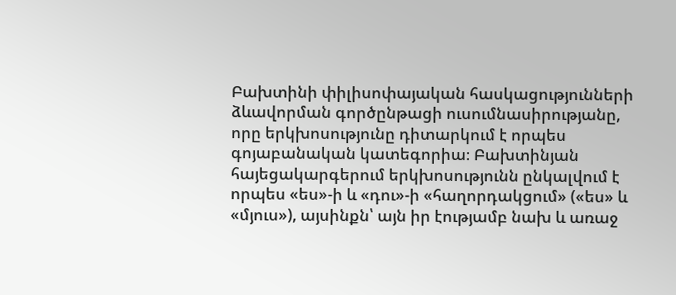Բախտինի փիլիսոփայական հասկացությունների ձևավորման գործընթացի ուսումնասիրությանը, որը երկխոսությունը դիտարկում է որպես գոյաբանական կատեգորիա։ Բախտինյան հայեցակարգերում երկխոսությունն ընկալվում է որպես «ես»-ի և «դու»-ի «հաղորդակցում» («ես» և «մյուս»), այսինքն՝ այն իր էությամբ նախ և առաջ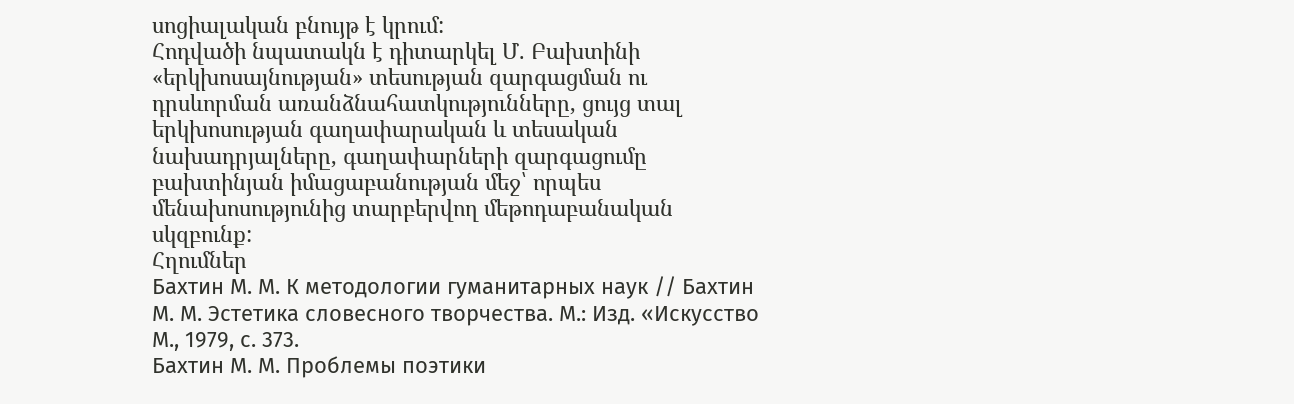սոցիալական բնույթ է կրում:
Հոդվածի նպատակն է դիտարկել Մ. Բախտինի «երկխոսայնության» տեսության զարգացման ու դրսևորման առանձնահատկությունները, ցույց տալ երկխոսության գաղափարական և տեսական նախադրյալները, գաղափարների զարգացումը բախտինյան իմացաբանության մեջ՝ որպես մենախոսությունից տարբերվող մեթոդաբանական սկզբունք:
Հղումներ
Бахтин М. М. К методологии гуманитарных наук // Бахтин М. М. Эстетика словесного творчества. М.: Изд. «Искусство М., 1979, c. 373.
Бахтин М. М. Проблемы поэтики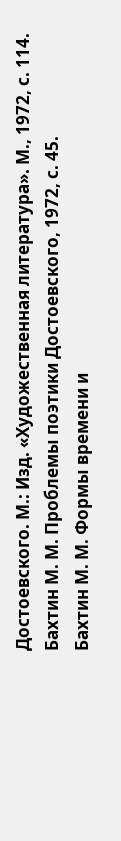Достоевского. М.: Изд. «Художественная литература». М., 1972, с. 114.
Бахтин М. М. Проблемы поэтики Достоевского, 1972, с. 45.
Бахтин М. М. Формы времени и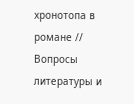хронотопа в романе // Вопросы литературы и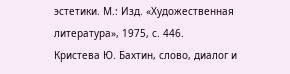эстетики. М.: Изд. «Художественная литература», 1975, с. 446.
Кристева Ю. Бахтин, слово, диалог и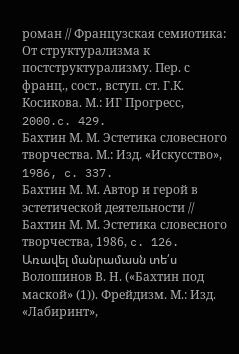роман // Французская семиотика: От структурализма к постструктурализму. Пер. с франц., сост., вступ. ст. Г.К. Косикова. М.: ИГ Прогресс, 2000.c. 429.
Бахтин М. М. Эстетика словесного творчества. М.: Изд. «Искусство», 1986, c. 337.
Бахтин М. М. Автор и герой в эстетической деятельности // Бахтин М. М. Эстетика словесного творчества, 1986, c. 126.
Առավել մանրամասն տե՛ս Волошинов В. Н. («Бахтин под маской» (1)). Фрейдизм. М.: Изд. «Лабиринт»,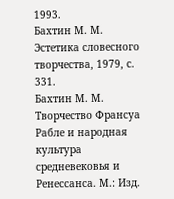1993.
Бахтин М. М. Эстетика словесного творчества, 1979, с. 331.
Бахтин М. М. Творчество Франсуа Рабле и народная культура средневековья и Ренессанса. М.: Изд.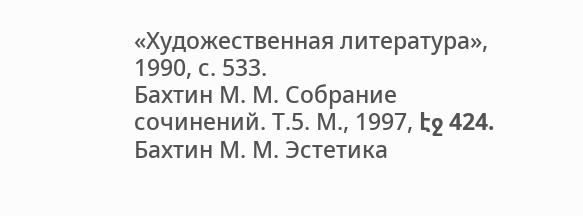«Художественная литература», 1990, с. 533.
Бахтин М. М. Собрание сочинений. Т.5. М., 1997, էջ 424.
Бахтин М. М. Эстетика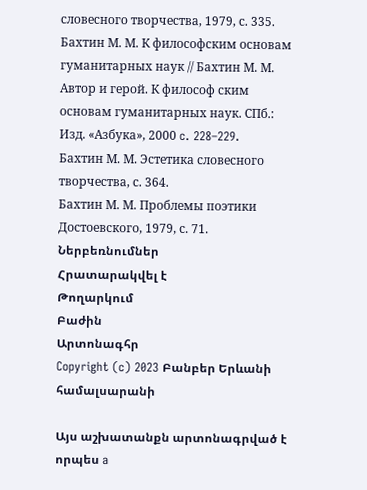словесного творчества, 1979, с. 335.
Бахтин М. М. К философским основам гуманитарных наук // Бахтин М. М. Автор и герой. К философ ским основам гуманитарных наук. СПб.: Изд. «Азбука», 2000 c. 228–229.
Бахтин М. М. Эстетика словесного творчества, с. 364.
Бахтин М. М. Проблемы поэтики Достоевского, 1979, с. 71.
Ներբեռնումներ
Հրատարակվել է
Թողարկում
Բաժին
Արտոնագհր
Copyright (c) 2023 Բանբեր Երևանի համալսարանի

Այս աշխատանքն արտոնագրված է որպես a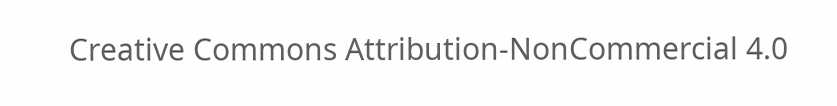Creative Commons Attribution-NonCommercial 4.0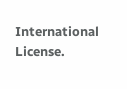International License.